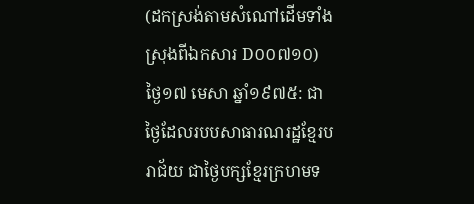(ដកស្រង់តាមសំណៅដើមទាំងស្រុងពីឯកសារ D០០៧១០)
ថ្ងៃ១៧ មេសា ឆ្នាំ១៩៧៥: ជាថ្ងៃដែលរបបសាធារណរដ្ឋខ្មែរបរាជ័យ ជាថ្ងៃបក្សខ្មែរក្រហមទ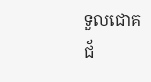ទួលជោគ ជ័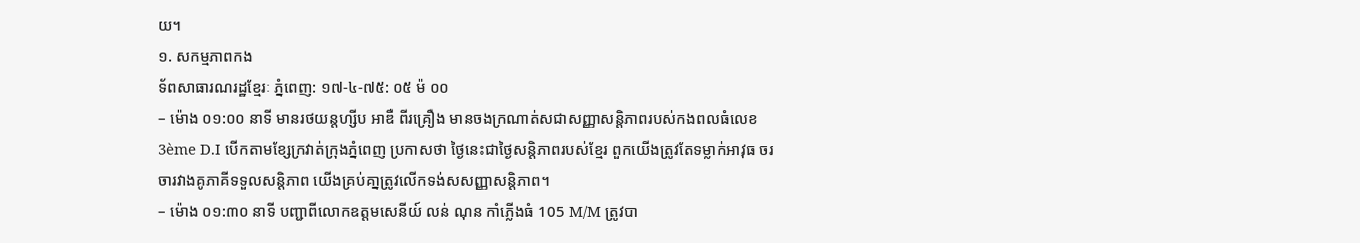យ។
១. សកម្មភាពកង
ទ័ពសាធារណរដ្ឋខ្មែរៈ ភ្នំពេញ: ១៧-៤-៧៥: ០៥ ម៉ ០០
– ម៉ោង ០១:០០ នាទី មានរថយន្តហ្សីប អាឌឺ ពីរគ្រឿង មានចងក្រណាត់សជាសញ្ញាសន្តិភាពរបស់កងពលធំលេខ 3ème D.I បើកតាមខ្សែក្រវាត់ក្រុងភ្នំពេញ ប្រកាសថា ថ្ងៃនេះជាថ្ងៃសន្តិភាពរបស់ខ្មែរ ពួកយើងត្រូវតែទម្លាក់អាវុធ ចរចារវាងគូភាគីទទួលសន្តិភាព យើងគ្រប់គា្នត្រូវលើកទង់សសញ្ញាសន្តិភាព។
– ម៉ោង ០១:៣០ នាទី បញ្ជាពីលោកឧត្តមសេនីយ៍ លន់ ណុន កាំភ្លើងធំ 105 M/M ត្រូវបា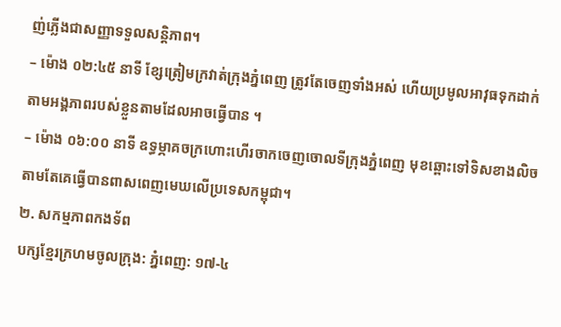ញ់ភ្លើងជាសញ្ញាទទួលសន្តិភាព។
– ម៉ោង ០២:៤៥ នាទី ខ្សែត្រៀមក្រវាត់ក្រុងភ្នំពេញ ត្រូវតែចេញទាំងអស់ ហើយប្រមូលអាវុធទុកដាក់តាមអង្គភាពរបស់ខ្លួនតាមដែលអាចធ្វើបាន ។
– ម៉ោង ០៦:០០ នាទី ឧទ្ធម្ភាគចក្រហោះហើរចាកចេញចោលទីក្រុងភ្នំពេញ មុខឆ្ពោះទៅទិសខាងលិចតាមតែគេធ្វើបានពាសពេញមេឃលើប្រទេសកម្ពុជា។
២. សកម្មភាពកងទ័ព
បក្សខ្មែរក្រហមចូលក្រុង: ភ្នំពេញ: ១៧-៤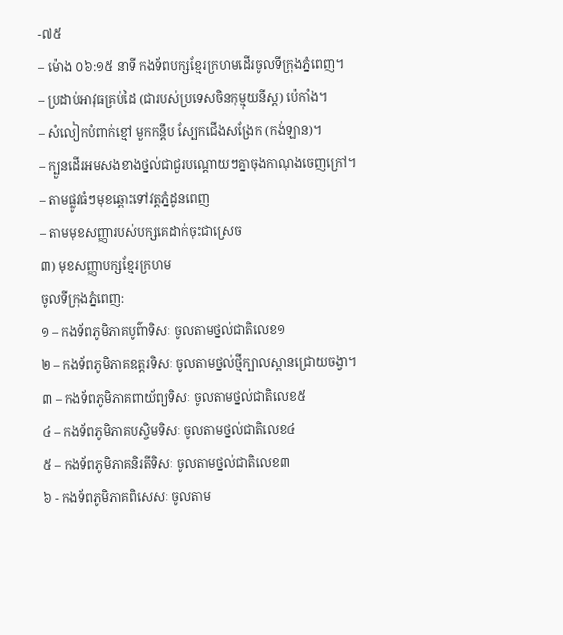-៧៥
– ម៉ោង ០៦:១៥ នាទី កងទ័ពបក្សខ្មែរក្រហមដើរចូលទីក្រុងភ្នំពេញ។
– ប្រដាប់អាវុធគ្រប់ដៃ (ជារបស់ប្រទេសចិនកុម្មុយនីស្ត) ប៉េកាំង។
– សំលៀកបំពាក់ខ្មៅ មួកកន្តឹប ស្បែកជើងសង្រែក (កង់ឡាន)។
– ក្បួនដើរអមសងខាងថ្នល់ជាជួរបណ្ដោយៗគ្នាចុងកាណុងចេញក្រៅ។
– តាមផ្លូវធំៗមុខឆ្ពោះទៅវត្តភ្នំដូនពេញ
– តាមមុខសញ្ញារបស់បក្សគេដាក់ចុះជាស្រេច
៣) មុខសញ្ញាបក្សខ្មែរក្រហម
ចូលទីក្រុងភ្នំពេញ:
១ – កងទ័ពភូមិភាគបូព៌ាទិសៈ ចូលតាមថ្នល់ជាតិលេខ១
២ – កងទ័ពភូមិភាគឧត្តរទិសៈ ចូលតាមថ្នល់ថ្មីក្បាលស្ពានជ្រោយចង្វា។
៣ – កងទ័ពភូមិភាគពាយ័ព្យទិសៈ ចូលតាមថ្នល់ជាតិលេខ៥
៤ – កងទ័ពភូមិភាគបស្ចិមទិសៈ ចូលតាមថ្នល់ជាតិលេខ៤
៥ – កងទ័ពភូមិភាគនិរតីទិសៈ ចូលតាមថ្នល់ជាតិលេខ៣
៦ - កងទ័ពភូមិភាគពិសេសៈ ចូលតាម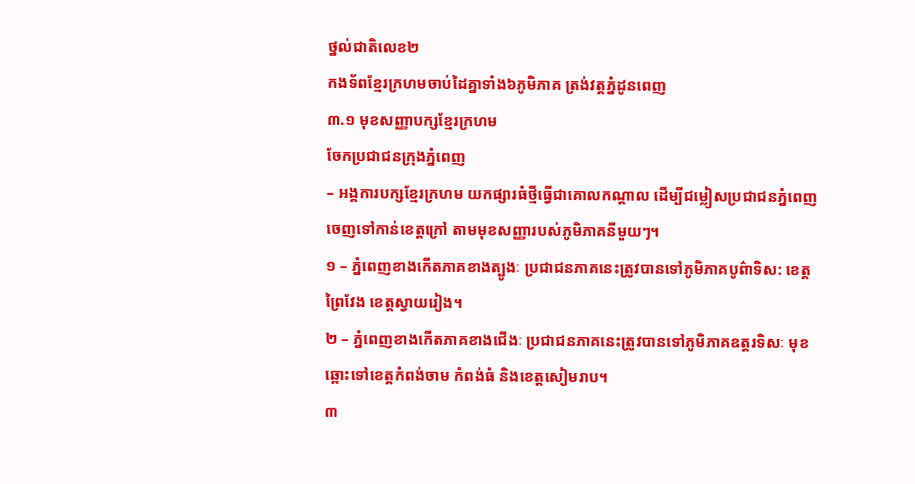ថ្នល់ជាតិលេខ២
កងទ័ពខ្មែរក្រហមចាប់ដៃគ្នាទាំង៦ភូមិភាគ ត្រង់វត្តភ្នំដូនពេញ
៣.១ មុខសញ្ញាបក្សខ្មែរក្រហម
ចែកប្រជាជនក្រុងភ្នំពេញ
– អង្គការបក្សខ្មែរក្រហម យកផ្សារធំថ្មីធ្វើជាគោលកណ្តាល ដើម្បីជម្លៀសប្រជាជនភ្នំពេញចេញទៅកាន់ខេត្តក្រៅ តាមមុខសញ្ញារបស់ភូមិភាគនីមួយៗ។
១ – ភ្នំពេញខាងកើតភាគខាងត្បូងៈ ប្រជាជនភាគនេះត្រូវបានទៅភូមិភាគបូព៌ាទិស: ខេត្តព្រៃវែង ខេត្តស្វាយរៀង។
២ – ភ្នំពេញខាងកើតភាគខាងជើងៈ ប្រជាជនភាគនេះត្រូវបានទៅភូមិភាគឧត្តរទិសៈ មុខឆ្ពោះទៅខេត្តកំពង់ចាម កំពង់ធំ និងខេត្តសៀមរាប។
៣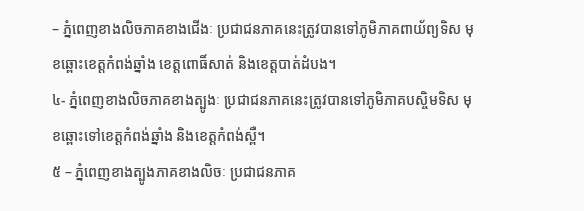– ភ្នំពេញខាងលិចភាគខាងជើងៈ ប្រជាជនភាគនេះត្រូវបានទៅភូមិភាគពាយ័ព្យទិស មុខឆ្ពោះខេត្តកំពង់ឆ្នាំង ខេត្តពោធិ៍សាត់ និងខេត្តបាត់ដំបង។
៤- ភ្នំពេញខាងលិចភាគខាងត្បូងៈ ប្រជាជនភាគនេះត្រូវបានទៅភូមិភាគបស្ចិមទិស មុខឆ្ពោះទៅខេត្តកំពង់ឆ្នាំង និងខេត្តកំពង់ស្ពឺ។
៥ – ភ្នំពេញខាងត្បូងភាគខាងលិចៈ ប្រជាជនភាគ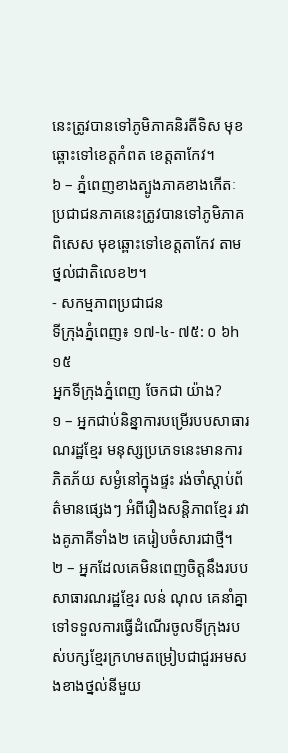នេះត្រូវបានទៅភូមិភាគនិរតីទិស មុខឆ្ពោះទៅខេត្តកំពត ខេត្តតាកែវ។
៦ – ភ្នំពេញខាងត្បូងភាគខាងកើតៈ ប្រជាជនភាគនេះត្រូវបានទៅភូមិភាគពិសេស មុខឆ្ពោះទៅខេត្តតាកែវ តាមថ្នល់ជាតិលេខ២។
- សកម្មភាពប្រជាជន
ទីក្រុងភ្នំពេញ៖ ១៧-៤- ៧៥: ០ ៦h ១៥
អ្នកទីក្រុងភ្នំពេញ ចែកជា យ៉ាង?
១ – អ្នកជាប់និន្នាការបម្រើរបបសាធារណរដ្ឋខ្មែរ មនុស្សប្រភេទនេះមានការភិតភ័យ សម្ងំនៅក្នុងផ្ទះ រង់ចាំស្តាប់ព័ត៌មានផ្សេងៗ អំពីរឿងសន្តិភាពខ្មែរ រវាងគូភាគីទាំង២ គេរៀបចំសារជាថ្មី។
២ – អ្នកដែលគេមិនពេញចិត្តនឹងរបបសាធារណរដ្ឋខ្មែរ លន់ ណុល គេនាំគ្នាទៅទទួលការធ្វើដំណើរចូលទីក្រុងរបស់បក្សខ្មែរក្រហមតម្រៀបជាជួរអមសងខាងថ្នល់នីមួយ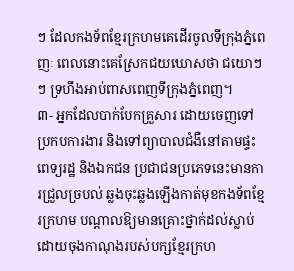ៗ ដែលកងទ័ពខ្មែរក្រហមគេដើរចូលទីក្រុងភ្នំពេញៈ ពេលនោះគេស្រែកជយឃោសថា ជយោៗៗ ទ្រហឹងអាប់ពាសពេញទីក្រុងភ្នំពេញ។
៣- អ្នកដែលបាក់បែកគ្រួសារ ដោយចេញទៅប្រកបការងារ និងទៅព្យាបាលជំងឺនៅតាមផ្ទះពេទ្យរដ្ឋ និងឯកជន ប្រជាជនប្រភេទនេះមានការជ្រួលច្របល់ ឆ្លងចុះឆ្លងឡើងកាត់មុខកងទ័ពខ្មែរក្រហម បណ្ដាលឱ្យមានគ្រោះថ្នាក់ដល់ស្លាប់ដោយចុងកាណុងរបស់បក្សខ្មែរក្រហ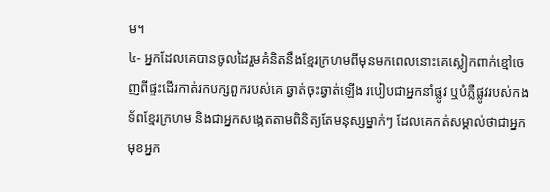ម។
៤- អ្នកដែលគេបានចូលដៃរួមគំនិតនឹងខ្មែរក្រហមពីមុនមកពេលនោះគេស្លៀកពាក់ខ្មៅចេញពីផ្ទះដើរកាត់រកបក្សពួករបស់គេ ឆ្វាត់ចុះឆ្វាត់ឡើង របៀបជាអ្នកនាំផ្លូវ ឬបំភ្លឺផ្លូវរបស់កងទ័ពខ្មែរក្រហម និងជាអ្នកសង្កេតតាមពិនិត្យតែមនុស្សម្នាក់ៗ ដែលគេកត់សម្គាល់ថាជាអ្នកមុខអ្នក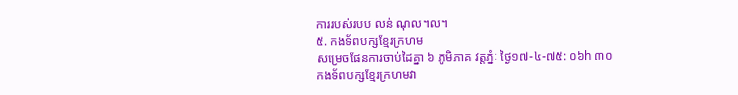ការរបស់របប លន់ ណុល។ល។
៥. កងទ័ពបក្សខ្មែរក្រហម
សម្រេចផែនការចាប់ដៃគ្នា ៦ ភូមិភាគ វត្តភ្នំៈ ថ្ងៃ១៧-៤-៧៥: ០៦h ៣០
កងទ័ពបក្សខ្មែរក្រហមវា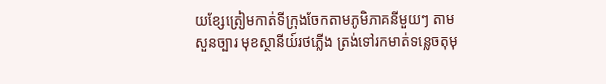យខ្សែត្រៀមកាត់ទីក្រុងចែកតាមភូមិភាគនីមួយៗ តាមសួនច្បារ មុខស្ថានីយ៍រថភ្លើង ត្រង់ទៅរកមាត់ទន្លេចតុមុ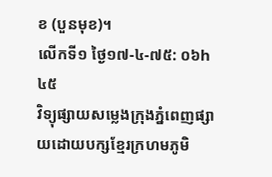ខ (បួនមុខ)។
លើកទី១ ថ្ងៃ១៧-៤-៧៥: ០៦h ៤៥
វិទ្យុផ្សាយសម្លេងក្រុងភ្នំពេញផ្សាយដោយបក្សខ្មែរក្រហមភូមិ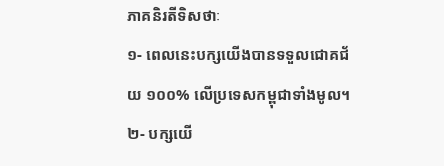ភាគនិរតីទិសថាៈ
១- ពេលនេះបក្សយើងបានទទួលជោគជ័យ ១០០% លើប្រទេសកម្ពុជាទាំងមូល។
២- បក្សយើ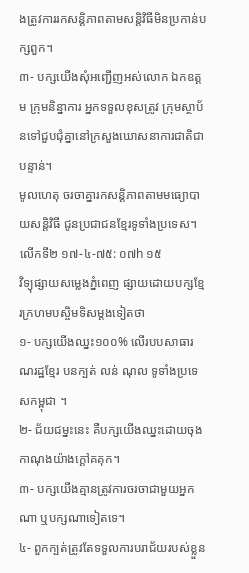ងត្រូវការរកសន្តិភាពតាមសន្តិវិធីមិនប្រកាន់បក្សពួក។
៣- បក្សយើងសុំអញ្ជើញអស់លោក ឯកឧត្តម ក្រុមនិន្នាការ អ្នកទទួលខុសត្រូវ ក្រុមស្ថាប័នទៅជួបជុំគ្នានៅក្រសួងឃោសនាការជាតិជាបន្ទាន់។
មូលហេតុ ចរចាគ្នារកសន្តិភាពតាមមធ្យោបាយសន្តិវិធី ជូនប្រជាជនខ្មែរទូទាំងប្រទេស។
លើកទី២ ១៧-៤-៧៥: ០៧h ១៥
វិទ្យុផ្សាយសម្លេងភ្នំពេញ ផ្សាយដោយបក្សខ្មែរក្រហមបស្ចិមទិសម្ដងទៀតថា
១- បក្សយើងឈ្នះ១០០% លើរបបសាធារណរដ្ឋខ្មែរ បនក្បត់ លន់ ណុល ទូទាំងប្រទេសកម្ពុជា ។
២- ជ័យជម្នះនេះ គឺបក្សយើងឈ្នះដោយចុងកាណុងយ៉ាងក្ដៅគគុក។
៣- បក្សយើងគ្មានត្រូវការចរចាជាមួយអ្នកណា ឬបក្សណាទៀតទេ។
៤- ពួកក្បត់ត្រូវតែទទួលការបរាជ័យរបស់ខ្លួន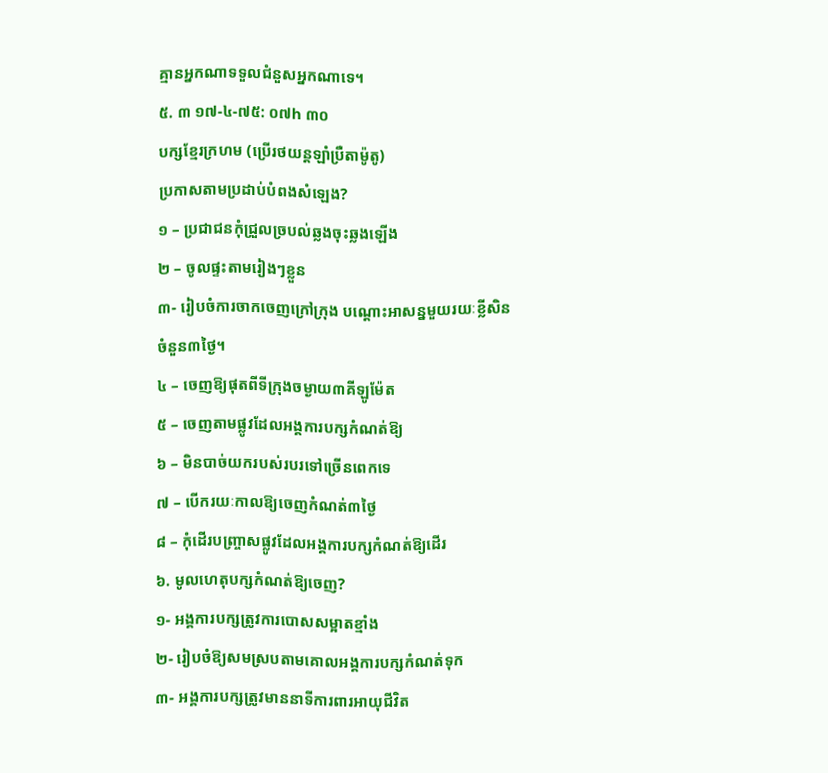គ្មានអ្នកណាទទួលជំនួសអ្នកណាទេ។
៥. ៣ ១៧-៤-៧៥: ០៧h ៣០
បក្សខ្មែរក្រហម (ប្រើរថយន្តឡាំប្រឺតាម៉ូតូ)
ប្រកាសតាមប្រដាប់បំពងសំឡេង?
១ – ប្រជាជនកុំជ្រួលច្របល់ឆ្លងចុះឆ្លងឡើង
២ – ចូលផ្ទះតាមរៀងៗខ្លួន
៣- រៀបចំការចាកចេញក្រៅក្រុង បណ្តោះអាសន្នមួយរយៈខ្លីសិន ចំនួន៣ថ្ងៃ។
៤ – ចេញឱ្យផុតពីទីក្រុងចម្ងាយ៣គីឡូម៉ែត
៥ – ចេញតាមផ្លូវដែលអង្គការបក្សកំណត់ឱ្យ
៦ – មិនបាច់យករបស់របរទៅច្រើនពេកទេ
៧ – បើករយៈកាលឱ្យចេញកំណត់៣ថ្ងៃ
៨ – កុំដើរបញ្ច្រាសផ្លូវដែលអង្គការបក្សកំណត់ឱ្យដើរ
៦. មូលហេតុបក្សកំណត់ឱ្យចេញ?
១- អង្គការបក្សត្រូវការបោសសម្អាតខ្មាំង
២- រៀបចំឱ្យសមស្របតាមគោលអង្គការបក្សកំណត់ទុក
៣- អង្គការបក្សត្រូវមាននាទីការពារអាយុជីវិត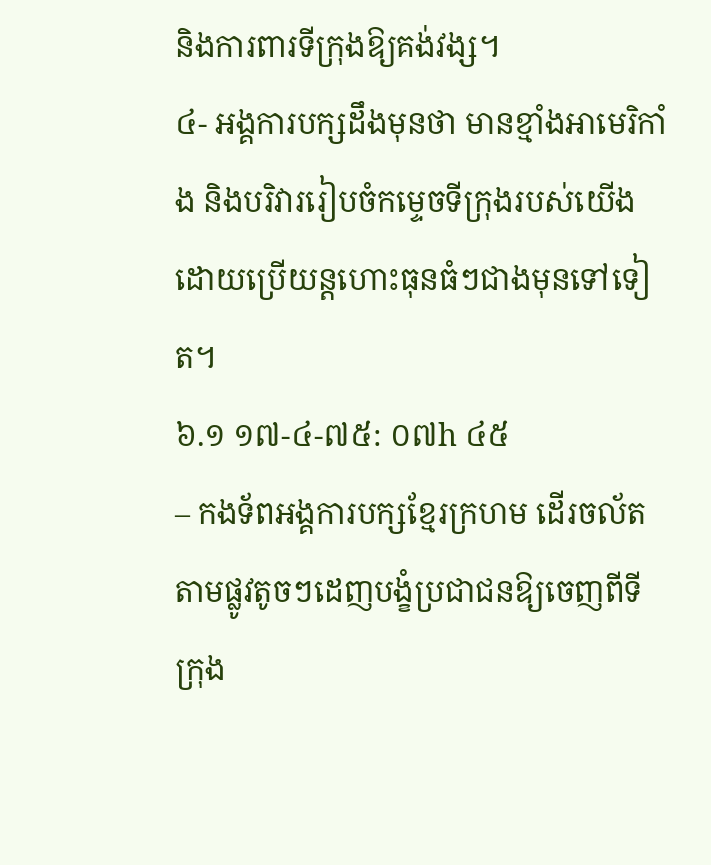និងការពារទីក្រុងឱ្យគង់វង្ស។
៤- អង្គការបក្សដឹងមុនថា មានខ្មាំងអាមេរិកាំង និងបរិវាររៀបចំកម្ទេចទីក្រុងរបស់យើងដោយប្រើយន្តហោះធុនធំៗជាងមុនទៅទៀត។
៦.១ ១៧-៤-៧៥: ០៧h ៤៥
– កងទ័ពអង្គការបក្សខ្មែរក្រហម ដើរចល័តតាមផ្លូវតូចៗដេញបង្ខំប្រជាជនឱ្យចេញពីទីក្រុង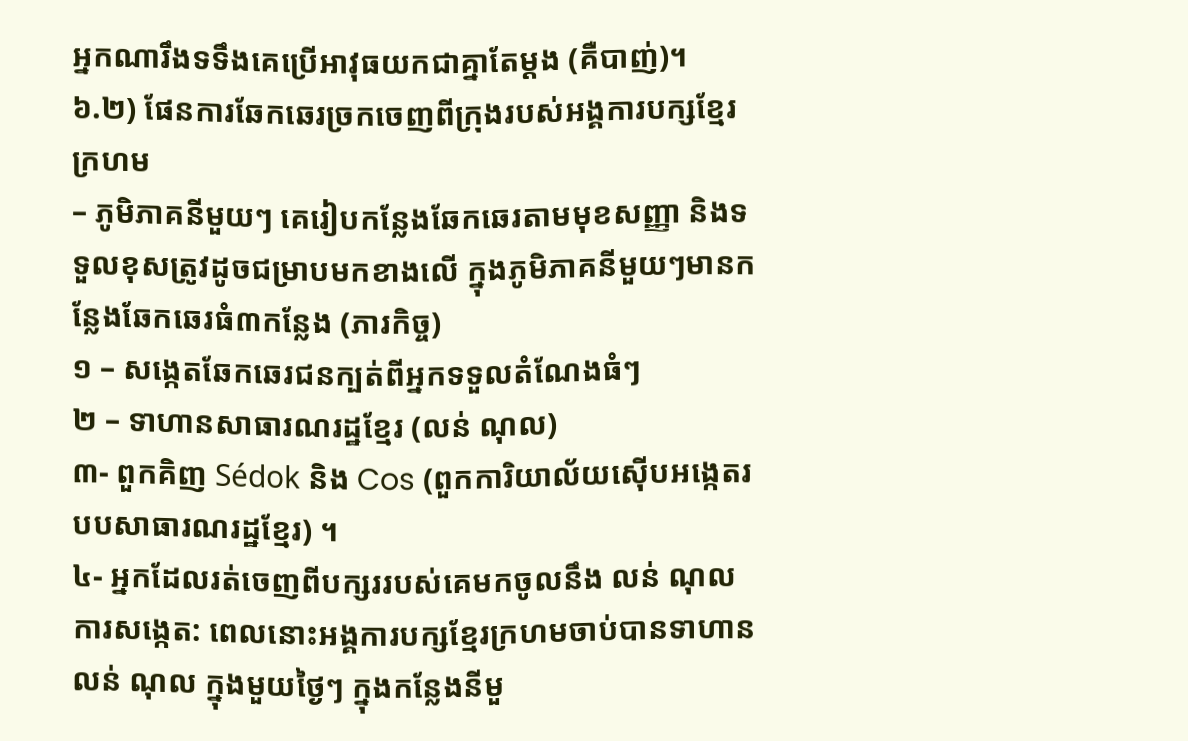អ្នកណារឹងទទឹងគេប្រើអាវុធយកជាគ្នាតែម្ដង (គឺបាញ់)។
៦.២) ផែនការឆែកឆេរច្រកចេញពីក្រុងរបស់អង្គការបក្សខ្មែរក្រហម
– ភូមិភាគនីមួយៗ គេរៀបកន្លែងឆែកឆេរតាមមុខសញ្ញា និងទទួលខុសត្រូវដូចជម្រាបមកខាងលើ ក្នុងភូមិភាគនីមួយៗមានកន្លែងឆែកឆេរធំ៣កន្លែង (ភារកិច្ច)
១ – សង្កេតឆែកឆេរជនក្បត់ពីអ្នកទទួលតំណែងធំៗ
២ – ទាហានសាធារណរដ្ឋខ្មែរ (លន់ ណុល)
៣- ពួកគិញ Sédok និង Cos (ពួកការិយាល័យស៊ើបអង្កេតរបបសាធារណរដ្ឋខ្មែរ) ។
៤- អ្នកដែលរត់ចេញពីបក្សររបស់គេមកចូលនឹង លន់ ណុល
ការសង្កេត: ពេលនោះអង្គការបក្សខ្មែរក្រហមចាប់បានទាហាន លន់ ណុល ក្នុងមួយថ្ងៃៗ ក្នុងកន្លែងនីមួ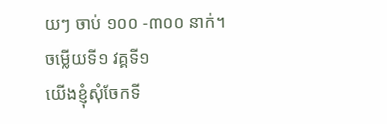យៗ ចាប់ ១០០ -៣០០ នាក់។
ចម្លើយទី១ វគ្គទី១
យើងខ្ញុំសុំចែកទី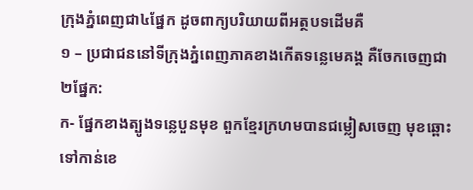ក្រុងភ្នំពេញជា៤ផ្នែក ដូចពាក្យបរិយាយពីអត្ថបទដើមគឺ
១ – ប្រជាជននៅទីក្រុងភ្នំពេញភាគខាងកើតទន្លេមេគង្គ គឺចែកចេញជា២ផ្នែក:
ក- ផ្នែកខាងត្បូងទន្លេបួនមុខ ពួកខ្មែរក្រហមបានជម្លៀសចេញ មុខឆ្ពោះទៅកាន់ខេ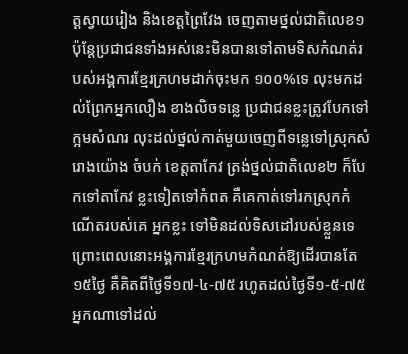ត្តស្វាយរៀង និងខេត្តព្រៃវែង ចេញតាមថ្នល់ជាតិលេខ១ ប៉ុន្តែប្រជាជនទាំងអស់នេះមិនបានទៅតាមទិសកំណត់របស់អង្គការខ្មែរក្រហមដាក់ចុះមក ១០០%ទេ លុះមកដល់ព្រែកអ្នកលឿង ខាងលិចទន្លេ ប្រជាជនខ្លះត្រូវបែកទៅក្អមសំណរ លុះដល់ថ្នល់កាត់មួយចេញពីទន្លេទៅស្រុកសំរោងយ៉ោង ចំបក់ ខេត្តតាកែវ ត្រង់ថ្នល់ជាតិលេខ២ ក៏បែកទៅតាកែវ ខ្លះទៀតទៅកំពត គឺគេកាត់ទៅរកស្រុកកំណើតរបស់គេ អ្នកខ្លះ ទៅមិនដល់ទិសដៅរបស់ខ្លួនទេ ព្រោះពេលនោះអង្គការខ្មែរក្រហមកំណត់ឱ្យដើរបានតែ១៥ថ្ងៃ គឺគិតពីថ្ងៃទី១៧-៤-៧៥ រហូតដល់ថ្ងៃទី១-៥-៧៥ អ្នកណាទៅដល់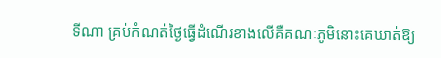ទីណា គ្រប់កំណត់ថ្ងៃធ្វើដំណើរខាងលើគឺគណៈភូមិនោះគេឃាត់ឱ្យ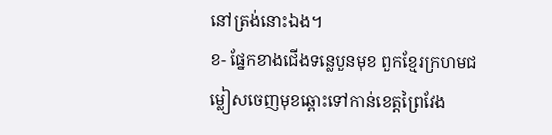នៅត្រង់នោះឯង។
ខ- ផ្នែកខាងជើងទន្លេបួនមុខ ពួកខ្មែរក្រហមជម្លៀសចេញមុខឆ្ពោះទៅកាន់ខេត្តព្រៃវែង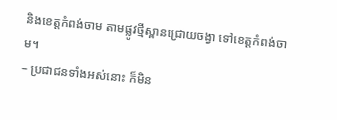និងខេត្តកំពង់ចាម តាមផ្លូវថ្មីស្ពានជ្រោយចង្វា ទៅខេត្តកំពង់ចាម។
– ប្រជាជនទាំងអស់នោះ ក៏មិន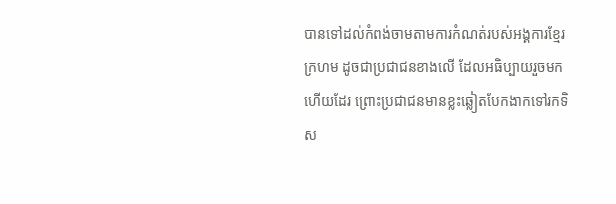បានទៅដល់កំពង់ចាមតាមការកំណត់របស់អង្គការខ្មែរក្រហម ដូចជាប្រជាជនខាងលើ ដែលអធិប្បាយរួចមកហើយដែរ ព្រោះប្រជាជនមានខ្លះឆ្លៀតបែកងាកទៅរកទិស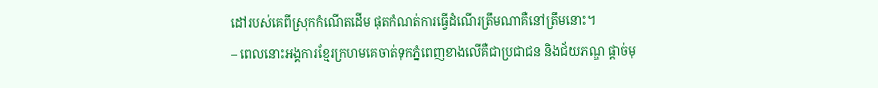ដៅរបស់គេពីស្រុកកំណើតដើម ផុតកំណត់ការធ្វើដំណើរត្រឹមណាគឺនៅត្រឹមនោះ។
– ពេលនោះអង្គការខ្មែរក្រហមគេចាត់ទុកភ្នំពេញខាងលើគឺជាប្រជាជន និងជ័យភណ្ឌ ផ្ដាច់មុ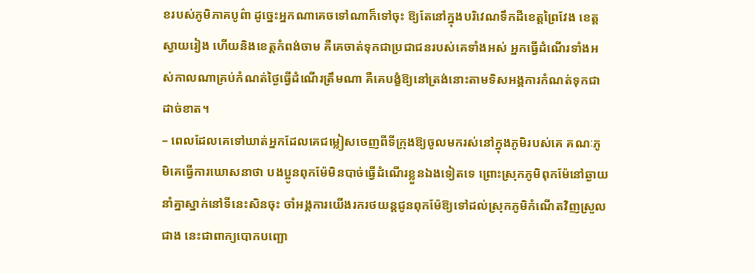ខរបស់ភូមិភាគបូព៌ា ដូច្នេះអ្នកណាគេចទៅណាក៏ទៅចុះ ឱ្យតែនៅក្នុងបរិវេណទឹកដីខេត្តព្រៃវែង ខេត្តស្វាយរៀង ហើយនិងខេត្តកំពង់ចាម គឺគេចាត់ទុកជាប្រជាជនរបស់គេទាំងអស់ អ្នកធ្វើដំណើរទាំងអស់កាលណាគ្រប់កំណត់ថ្ងៃធ្វើដំណើរត្រឹមណា គឺគេបង្ខំឱ្យនៅត្រង់នោះតាមទិសអង្គការកំណត់ទុកជាដាច់ខាត។
– ពេលដែលគេទៅឃាត់អ្នកដែលគេជម្លៀសចេញពីទីក្រុងឱ្យចូលមករស់នៅក្នុងភូមិរបស់គេ គណៈភូមិគេធ្វើការឃោសនាថា បងប្អូនពុកម៉ែមិនបាច់ធ្វើដំណើរខ្លួនឯងទៀតទេ ព្រោះស្រុកភូមិពុកម៉ែនៅឆ្ងាយ នាំគ្នាស្នាក់នៅទីនេះសិនចុះ ចាំអង្គការយើងរករថយន្តជូនពុកម៉ែឱ្យទៅដល់ស្រុកភូមិកំណើតវិញស្រួលជាង នេះជាពាក្យបោកបញ្ឆោ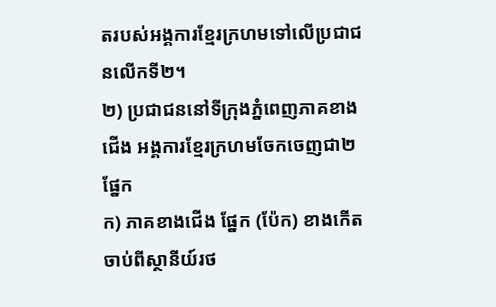តរបស់អង្គការខ្មែរក្រហមទៅលើប្រជាជនលើកទី២។
២) ប្រជាជននៅទីក្រុងភ្នំពេញភាគខាងជើង អង្គការខ្មែរក្រហមចែកចេញជា២ផ្នែក
ក) ភាគខាងជើង ផ្នែក (ប៉ែក) ខាងកើត ចាប់ពីស្ថានីយ៍រថ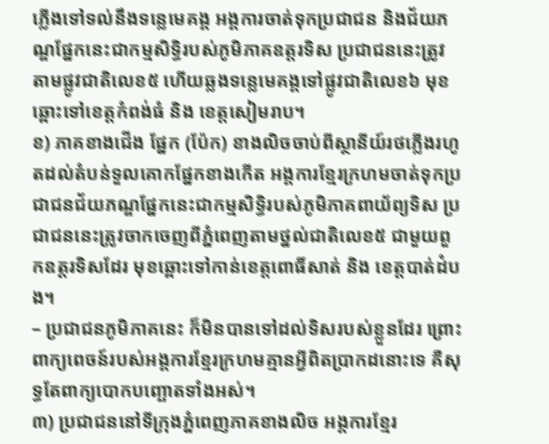ភ្លើងទៅទល់នឹងទន្លេមេគង្គ អង្គការចាត់ទុកប្រជាជន និងជ័យភណ្ឌផ្នែកនេះជាកម្មសិទ្ធិរបស់ភូមិភាគឧត្ដរទិស ប្រជាជននេះត្រូវតាមផ្លូវជាតិលេខ៥ ហើយឆ្លងទន្លេមេគង្គទៅផ្លូវជាតិលេខ៦ មុខឆ្ពោះទៅខេត្តកំពង់ធំ និង ខេត្តសៀមរាប។
ខ) ភាគខាងជើង ផ្នែក (ប៉ែក) ខាងលិចចាប់ពីស្ថានីយ៍រថភ្លើងរហូតដល់តំបន់ទួលគោកផ្នែកខាងកើត អង្គការខ្មែរក្រហមចាត់ទុកប្រជាជនជ័យភណ្ឌផ្នែកនេះជាកម្មសិទ្ធិរបស់ភូមិភាគពាយ័ព្យទិស ប្រជាជននេះត្រូវចាកចេញពីភ្នំពេញតាមថ្នល់ជាតិលេខ៥ ជាមួយពួកឧត្ដរទិសដែរ មុខឆ្ពោះទៅកាន់ខេត្តពោធិ៍សាត់ និង ខេត្តបាត់ដំបង។
– ប្រជាជនភូមិភាគនេះ ក៏មិនបានទៅដល់ទិសរបស់ខ្លួនដែរ ព្រោះពាក្យពេចន៍របស់អង្គការខ្មែរក្រហមគ្មានអ្វីពិតប្រាកដនោះទេ គឺសុទ្ធតែពាក្យបោកបញ្ឆោតទាំងអស់។
៣) ប្រជាជននៅទីក្រុងភ្នំពេញភាគខាងលិច អង្គការខ្មែរ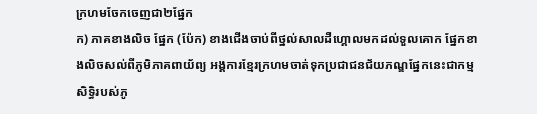ក្រហមចែកចេញជា២ផ្នែក
ក) ភាគខាងលិច ផ្នែក (ប៉ែក) ខាងជើងចាប់ពីថ្នល់សាលដឺហ្គោលមកដល់ទួលគោក ផ្នែកខាងលិចសល់ពីភូមិភាគពាយ័ព្យ អង្គការខ្មែរក្រហមចាត់ទុកប្រជាជនជ័យភណ្ឌផ្នែកនេះជាកម្មសិទ្ធិរបស់ភូ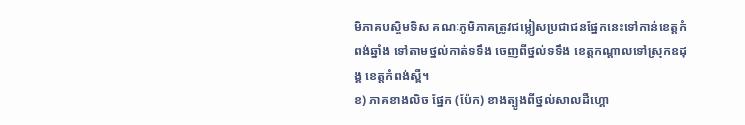មិភាគបស្ចិមទិស គណៈភូមិភាគត្រូវជម្លៀសប្រជាជនផ្នែកនេះទៅកាន់ខេត្តកំពង់ឆ្នាំង ទៅតាមថ្នល់កាត់ទទឹង ចេញពីថ្នល់ទទឹង ខេត្តកណ្ដាលទៅស្រុកឧដុង្គ ខេត្តកំពង់ស្ពឺ។
ខ) ភាគខាងលិច ផ្នែក (ប៉ែក) ខាងត្បូងពីថ្នល់សាលដឺហ្គោ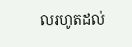លរហូតដល់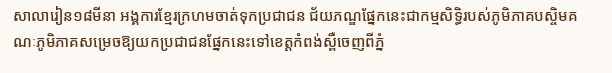សាលារៀន១៨មីនា អង្គការខ្មែរក្រហមចាត់ទុកប្រជាជន ជ័យភណ្ឌផ្នែកនេះជាកម្មសិទ្ធិរបស់ភូមិភាគបស្ចិមគណៈភូមិភាគសម្រេចឱ្យយកប្រជាជនផ្នែកនេះទៅខេត្តកំពង់ស្ពឺចេញពីភ្នំ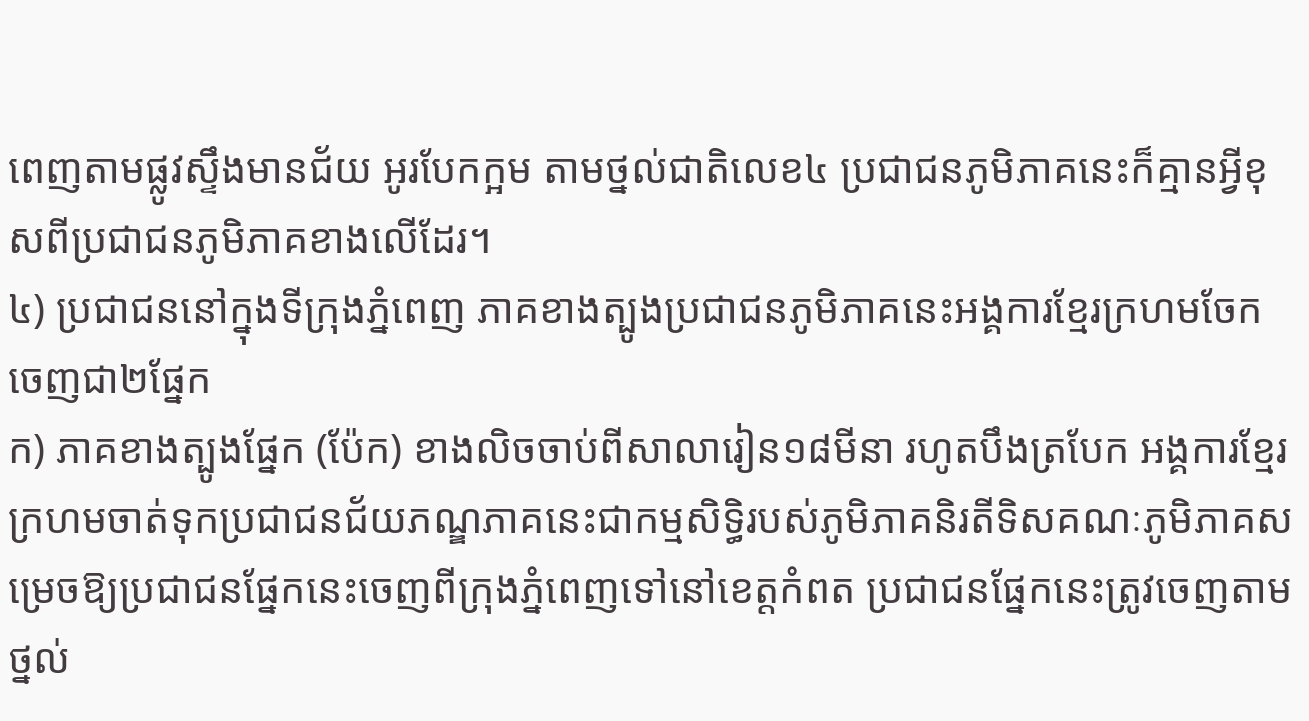ពេញតាមផ្លូវស្ទឹងមានជ័យ អូរបែកក្អម តាមថ្នល់ជាតិលេខ៤ ប្រជាជនភូមិភាគនេះក៏គ្មានអ្វីខុសពីប្រជាជនភូមិភាគខាងលើដែរ។
៤) ប្រជាជននៅក្នុងទីក្រុងភ្នំពេញ ភាគខាងត្បូងប្រជាជនភូមិភាគនេះអង្គការខ្មែរក្រហមចែកចេញជា២ផ្នែក
ក) ភាគខាងត្បូងផ្នែក (ប៉ែក) ខាងលិចចាប់ពីសាលារៀន១៨មីនា រហូតបឹងត្របែក អង្គការខ្មែរក្រហមចាត់ទុកប្រជាជនជ័យភណ្ឌភាគនេះជាកម្មសិទ្ធិរបស់ភូមិភាគនិរតីទិសគណៈភូមិភាគសម្រេចឱ្យប្រជាជនផ្នែកនេះចេញពីក្រុងភ្នំពេញទៅនៅខេត្តកំពត ប្រជាជនផ្នែកនេះត្រូវចេញតាមថ្នល់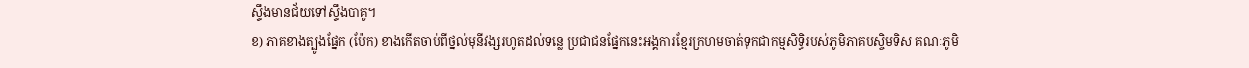ស្ទឹងមានជ័យទៅស្ទឹងបាគូ។
ខ) ភាគខាងត្បូងផ្នែក (ប៉ែក) ខាងកើតចាប់ពីថ្នល់មុនីវង្សរហូតដល់ទន្លេ ប្រជាជនផ្នែកនេះអង្គការខ្មែរក្រហមចាត់ទុកជាកម្មសិទ្ធិរបស់ភូមិភាគបស្ចិមទិស គណៈភូមិ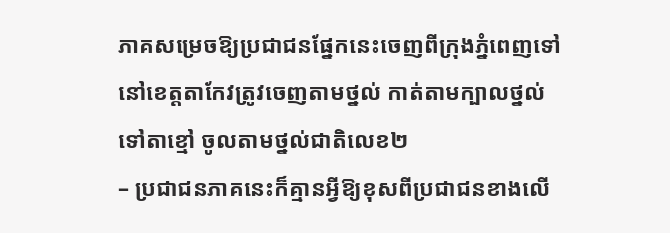ភាគសម្រេចឱ្យប្រជាជនផ្នែកនេះចេញពីក្រុងភ្នំពេញទៅនៅខេត្តតាកែវត្រូវចេញតាមថ្នល់ កាត់តាមក្បាលថ្នល់ទៅតាខ្មៅ ចូលតាមថ្នល់ជាតិលេខ២
– ប្រជាជនភាគនេះក៏គ្មានអ្វីឱ្យខុសពីប្រជាជនខាងលើ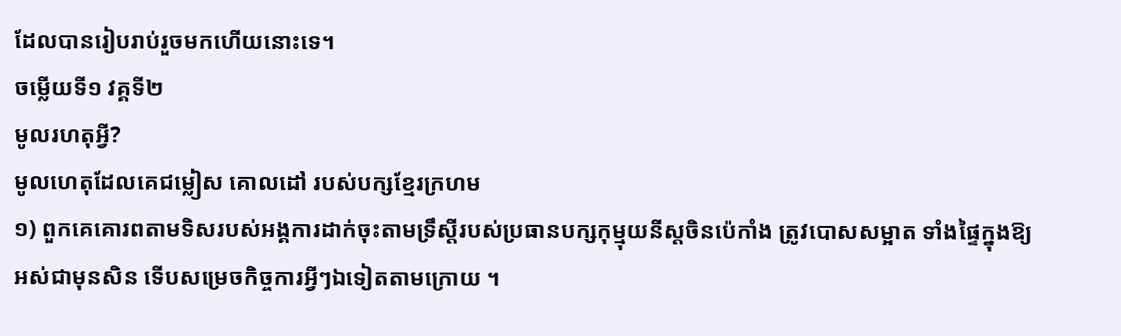ដែលបានរៀបរាប់រួចមកហើយនោះទេ។
ចម្លើយទី១ វគ្គទី២
មូលរហតុអ្វី?
មូលហេតុដែលគេជម្លៀស គោលដៅ របស់បក្សខ្មែរក្រហម
១) ពួកគេគោរពតាមទិសរបស់អង្គការដាក់ចុះតាមទ្រឹស្តីរបស់ប្រធានបក្សកុម្មុយនីស្តចិនប៉េកាំង ត្រូវបោសសម្អាត ទាំងផ្ទៃក្នុងឱ្យអស់ជាមុនសិន ទើបសម្រេចកិច្ចការអ្វីៗឯទៀតតាមក្រោយ ។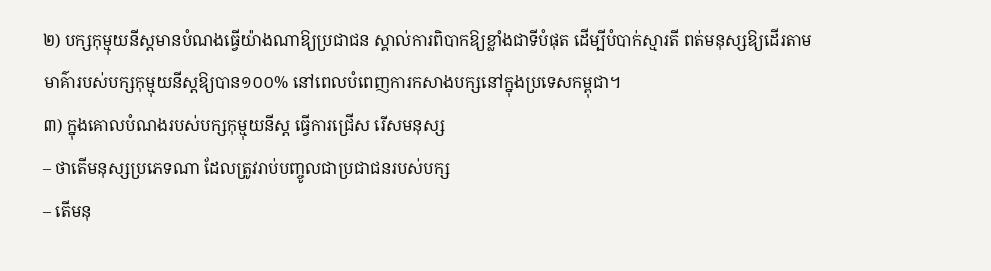២) បក្សកុម្មុយនីស្តមានបំណងធ្វើយ៉ាងណាឱ្យប្រជាជន ស្គាល់ការពិបាកឱ្យខ្លាំងជាទីបំផុត ដើម្បីបំបាក់ស្មារតី ពត់មនុស្សឱ្យដើរតាមមាគ៌ារបស់បក្សកុម្មុយនីស្តឱ្យបាន១០០% នៅពេលបំពេញការកសាងបក្សនៅក្នុងប្រទេសកម្ពុជា។
៣) ក្នុងគោលបំណងរបស់បក្សកុម្មុយនីស្ត ធ្វើការជ្រើស រើសមនុស្ស
– ថាតើមនុស្សប្រភេទណា ដែលត្រូវរាប់បញ្ចូលជាប្រជាជនរបស់បក្ស
– តើមនុ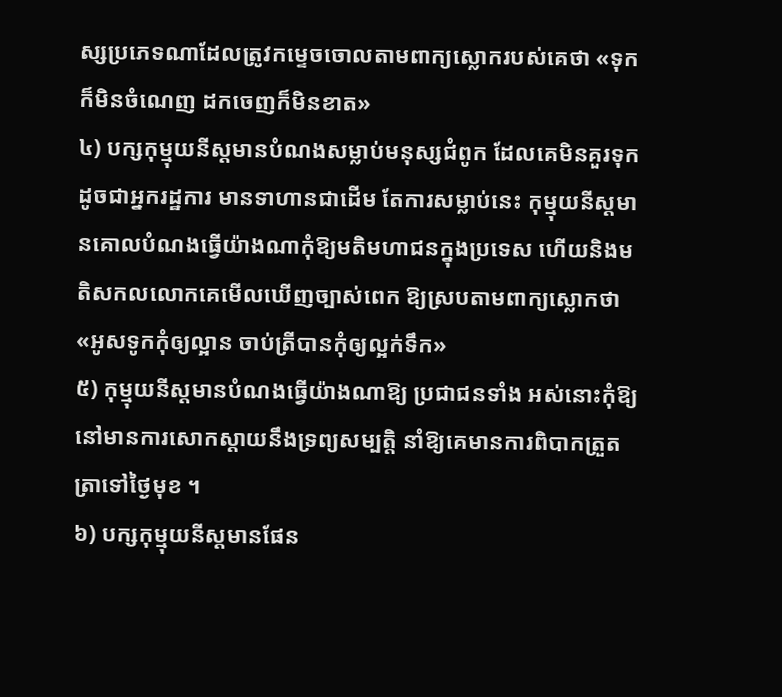ស្សប្រភេទណាដែលត្រូវកម្ទេចចោលតាមពាក្យស្លោករបស់គេថា «ទុកក៏មិនចំណេញ ដកចេញក៏មិនខាត»
៤) បក្សកុម្មុយនីស្តមានបំណងសម្លាប់មនុស្សជំពូក ដែលគេមិនគួរទុកដូចជាអ្នករដ្ឋការ មានទាហានជាដើម តែការសម្លាប់នេះ កុម្មុយនីស្តមានគោលបំណងធ្វើយ៉ាងណាកុំឱ្យមតិមហាជនក្នុងប្រទេស ហើយនិងមតិសកលលោកគេមើលឃើញច្បាស់ពេក ឱ្យស្របតាមពាក្យស្លោកថា «អូសទូកកុំឲ្យល្អាន ចាប់ត្រីបានកុំឲ្យល្អក់ទឹក»
៥) កុម្មុយនីស្តមានបំណងធ្វើយ៉ាងណាឱ្យ ប្រជាជនទាំង អស់នោះកុំឱ្យនៅមានការសោកស្តាយនឹងទ្រព្យសម្បត្តិ នាំឱ្យគេមានការពិបាកត្រួតត្រាទៅថ្ងៃមុខ ។
៦) បក្សកុម្មុយនីស្តមានផែន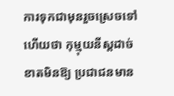ការទុកជាមុនរួចស្រេចទៅហើយថា កុម្មុយនីស្តដាច់ខាតមិនឱ្យ ប្រជាជនមាន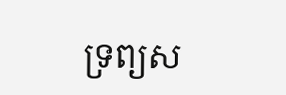ទ្រព្យស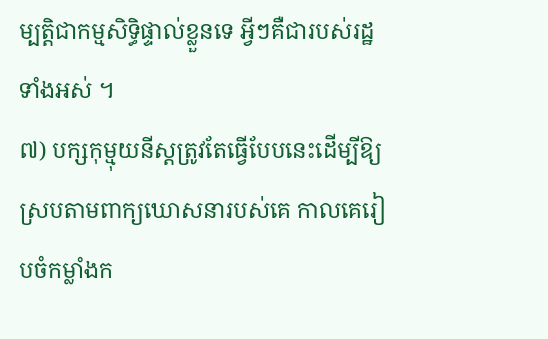ម្បត្តិជាកម្មសិទ្ធិផ្ទាល់ខ្លួនទេ អ្វីៗគឺជារបស់រដ្ឋទាំងអស់ ។
៧) បក្សកុម្មុយនីស្តត្រូវតែធ្វើបែបនេះដើម្បីឱ្យស្របតាមពាក្យឃោសនារបស់គេ កាលគេរៀបចំកម្លាំងក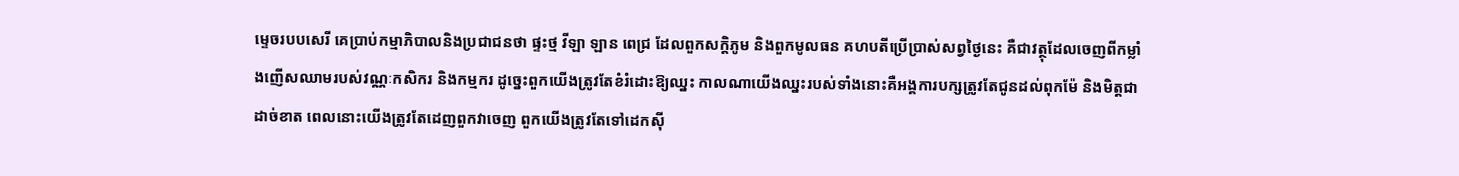ម្ទេចរបបសេរី គេប្រាប់កម្មាភិបាលនិងប្រជាជនថា ផ្ទះថ្ម វីឡា ឡាន ពេជ្រ ដែលពួកសក្តិភូម និងពួកមូលធន គហបតីប្រើប្រាស់សព្វថ្ងៃនេះ គឺជាវត្ថុដែលចេញពីកម្លាំងញើសឈាមរបស់វណ្ណៈកសិករ និងកម្មករ ដូច្នេះពួកយើងត្រូវតែខំរំដោះឱ្យឈ្នះ កាលណាយើងឈ្នះរបស់ទាំងនោះគឺអង្គការបក្សត្រូវតែជូនដល់ពុកម៉ែ និងមិត្តជាដាច់ខាត ពេលនោះយើងត្រូវតែដេញពួកវាចេញ ពួកយើងត្រូវតែទៅដេកស៊ី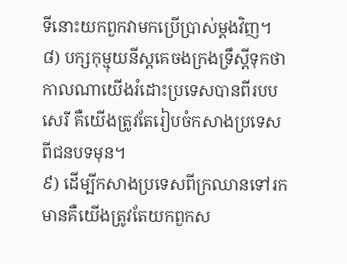ទីនោះយកពួកវាមកប្រើប្រាស់ម្តងវិញ។
៨) បក្សកុម្មុយនីស្តគេចងក្រងទ្រឹស្ដីទុកថា កាលណាយើងរំដោះប្រទេសបានពីរបបសេរី គឺយើងត្រូវតែរៀបចំកសាងប្រទេសពីជនបទមុន។
៩) ដើម្បីកសាងប្រទេសពីក្រឈានទៅរកមានគឺយើងត្រូវតែយកពួកស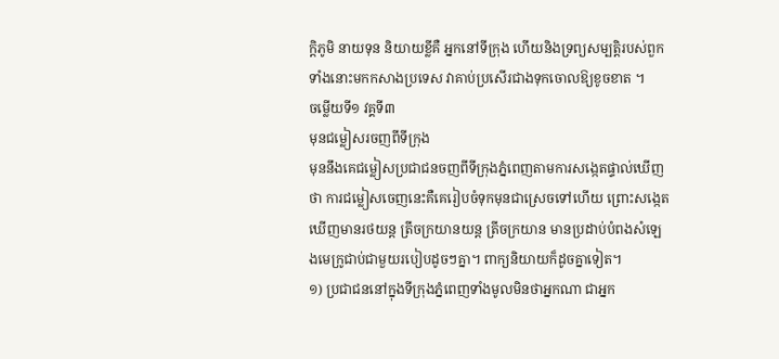ក្ដិភូមិ នាយទុន និយាយខ្លីគឺ អ្នកនៅទីក្រុង ហើយនិងទ្រព្យសម្បត្តិរបស់ពួកទាំងនោះមកកសាងប្រទេស វាគាប់ប្រសើរជាងទុកចោលឱ្យខូចខាត ។
ចម្លើយទី១ វគ្គទី៣
មុនជម្លៀសរចញពីទីក្រុង
មុននឹងគេជម្លៀសប្រជាជនចញពីទីក្រុងភ្នំពេញតាមការសង្កេតផ្ទាល់ឃើញថា ការជម្លៀសចេញនេះគឺគេរៀបចំទុកមុនជាស្រេចទៅហើយ ព្រោះសង្កេតឃើញមានរថយន្ត ត្រីចក្រយានយន្ត ត្រីចក្រយាន មានប្រដាប់បំពងសំឡេងមេក្រូជាប់ជាមួយរបៀបដូចៗគ្នា។ ពាក្យនិយាយក៏ដូចគ្នាទៀត។
១) ប្រជាជននៅក្នុងទីក្រុងភ្នំពេញទាំងមូលមិនថាអ្នកណា ជាអ្នក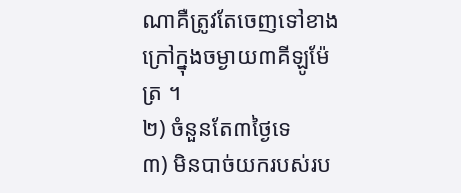ណាគឺត្រូវតែចេញទៅខាងក្រៅក្នុងចម្ងាយ៣គីឡូម៉ែត្រ ។
២) ចំនួនតែ៣ថ្ងៃទេ
៣) មិនបាច់យករបស់រប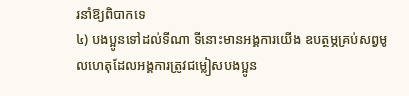រនាំឱ្យពិបាកទេ
៤) បងប្អូនទៅដល់ទីណា ទីនោះមានអង្គការយើង ឧបត្ថម្ភគ្រប់សព្វមូលហេតុដែលអង្គការត្រូវជម្លៀសបងប្អូន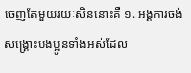ចេញតែមួយរយៈសិននោះគឺ ១. អង្គការចង់សង្គ្រោះបងប្អូនទាំងអស់ដែល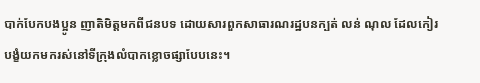បាក់បែកបងប្អូន ញាតិមិត្តមកពីជនបទ ដោយសារពួកសាធារណរដ្ឋបនក្បត់ លន់ ណុល ដែលកៀរបង្ខំយកមករស់នៅទីក្រុងលំបាកខ្លោចផ្សាបែបនេះ។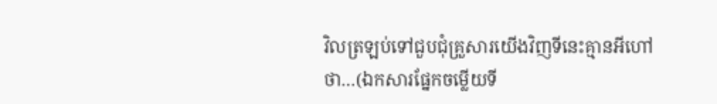វិលត្រឡប់ទៅជួបជុំគ្រួសារយើងវិញទីនេះគ្មានអីហៅថា…(ឯកសារផ្នែកចម្លើយទី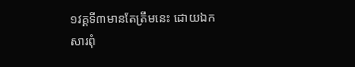១វគ្គទី៣មានតែត្រឹមនេះ ដោយឯកសារពុំ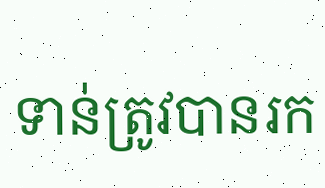ទាន់ត្រូវបានរក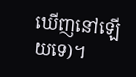ឃើញនៅឡើយទេ)។